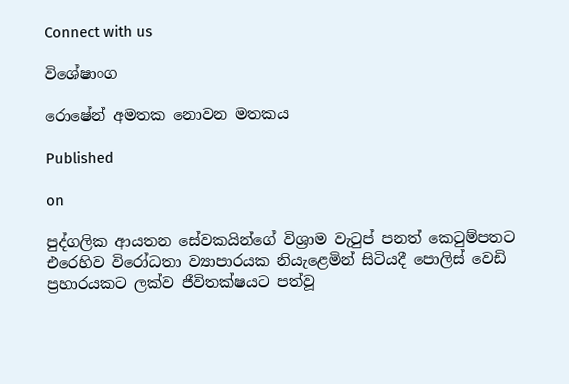Connect with us

විශේෂාංග

රොෂේන් අමතක නොවන මතකය

Published

on

පුද්ගලික ආයතන සේවකයින්ගේ විශ්‍රාම වැටුප් පනත් කෙටුම්පතට එරෙහිව විරෝධතා ව්‍යාපාරයක නියැළෙමින් සිටියදී පොලිස් වෙඩි ප්‍රහාරයකට ලක්ව ජීවිතක්ෂයට පත්වූ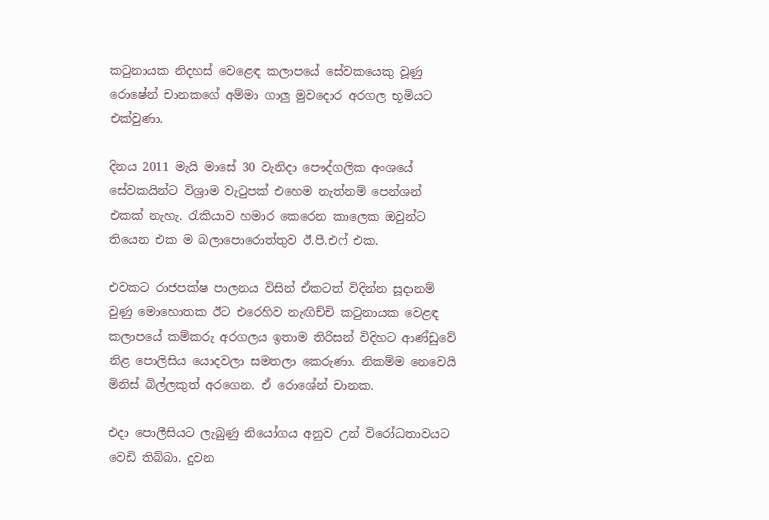කටුනායක නිදහස් වෙළෙඳ කලාපයේ සේවකයෙකු වූණු රොෂේන් චානකගේ අම්මා ගාලු මුවදොර අරගල භූමියට එක්වුණා.

දිනය 2011 මැයි මාසේ 30 වැනිදා පෞද්ගලික අංශයේ සේවකයින්ට විශ්‍රාම වැටුපක් එහෙම නැත්නම් පෙන්ශන් එකක් නැහැ. රැකියාව හමාර කෙරෙන කාලෙක ඔවුන්ට තියෙන එක ම බලාපොරොත්තුව ඊ.පී.එෆ් එක.

එවකට රාජපක්ෂ පාලනය විසින් ඒකටත් විදින්න සූදානම් වුණු මොහොතක ඊට එරෙහිව නැඟිච්චි කටුනායක වෙළඳ කලාපයේ කම්කරු අරගලය ඉතාම තිරිසන් විදිහට ආණ්ඩුවේ නිළ පොලිසිය යොදවලා සමතලා කෙරුණා. නිකම්ම නෙවෙයි මිනිස් බිල්ලකුත් අරගෙන. ඒ රොශේන් චානක.

එදා පොලීසියට ලැබුණු නියෝගය අනුව උන් විරෝධතාවයට වෙඩි තිබ්බා. දුවන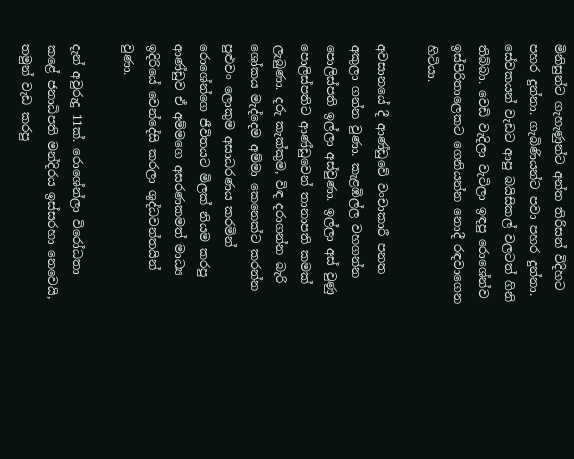මිනිසුන්ට ගැහැණුන්ට අන්ත තිරිසන් විදිහට පහර දුන්නා. ගැබිණියන්ට පවා පහර දුන්නා. සේවකයන් වැඩට ආපු බයිසිකල් වලටත් ගිනි තිබ්බා. වෙඩි වැදිලා වැටිලා ඉඳපු රොශේන්ව ඉස්පිරිතාලෙකට ගෙනියන්න නොදී රඳවාගෙන හිටියා.

අවසානයේ දී ආණ්ඩුවේ වංචාකාරී පනත අකුලා ගන්න වුණා. කැළඹිල්ල වහගන්න පොලිස්පති ඉල්ලා අස්වුණා. ඉල්ලා අස් වුණු පොලිස්පතිට ආණ්ඩුවෙන් තානාපති කමක් ලැබුණා. දරු කැක්කුම, විඳ දරාගන්න බැරි ශෝකය මැද්දෙම අම්මා කෙනෙක්ට කරන්න පුළුවං ලොකුම අසාධරණය කරමින් රොශේන්ගෙ ජීවිතයට මිලක් නියම කරපු ආණ්ඩුව ඒ අම්මගෙ අසරණකමත් මාධ්‍ය ඉදිරියේ වෙන්දේසි කරලා ශුද්ධවන්තයින් වුණා.

දැන් අවුරුදු 11ක්. රොශේන්ලා විරෝධතා කළේ ජනාධිපති මන්දිරය ඉස්සරහා නෙවෙයි, තමුන් වැඩ කරපු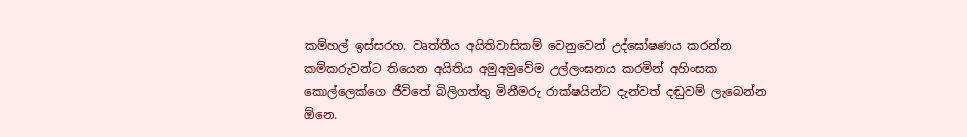කම්හල් ඉස්සරහ. වෘත්තීය අයිතිවාසිකම් වෙනුවෙන් උද්ඝෝෂණය කරන්න කම්කරුවන්ට තියෙන අයිතිය අමුඅමුවේම උල්ලංඝනය කරමින් අහිංසක කොල්ලෙක්ගෙ ජීවිතේ බිලිගත්තු මිනීමරු රාක්ෂයින්ට දැන්වත් දඬුවම් ලැබෙන්න ඕනෙ.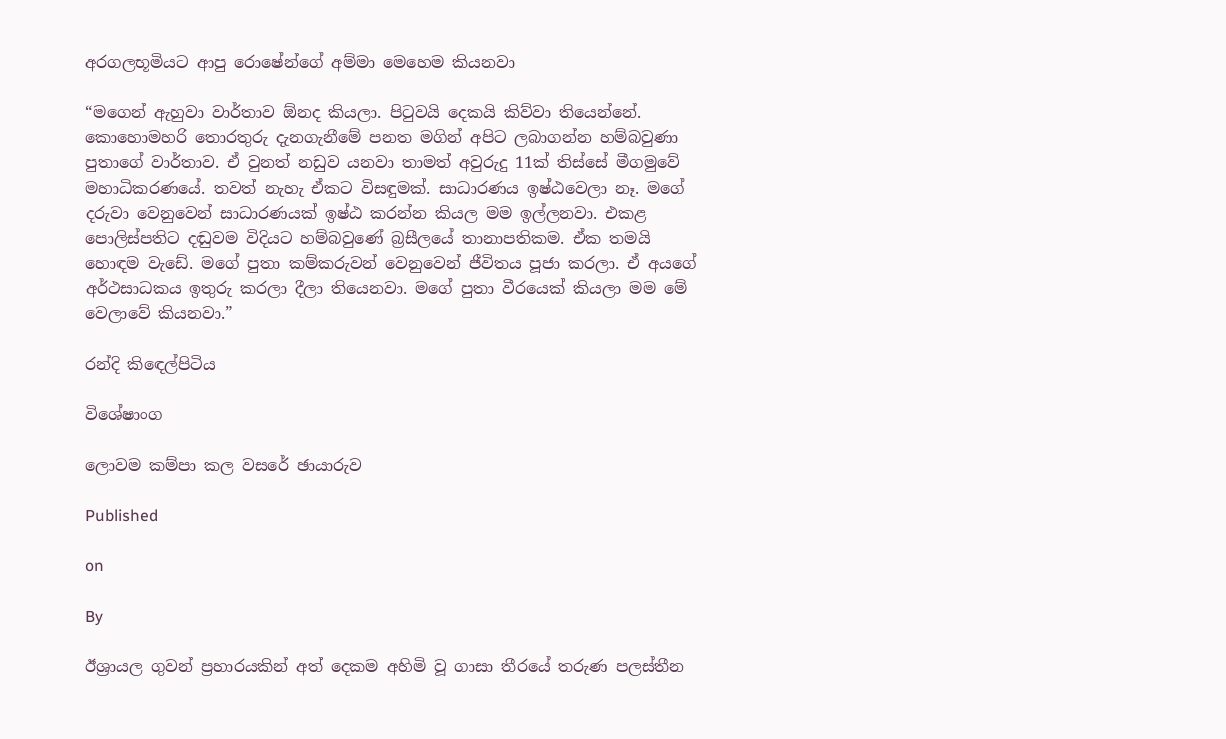අරගලභූමියට ආපු රොෂේන්ගේ අම්මා මෙහෙම කියනවා

“මගෙන් ඇහුවා වාර්තාව ඕනද කියලා. පිටුවයි දෙකයි කිව්වා තියෙන්නේ. කොහොමහරි තොරතුරු දැනගැනීමේ පනත මගින් අපිට ලබාගන්න හම්බවුණා පුතාගේ වාර්තාව. ඒ වුනත් නඩුව යනවා තාමත් අවුරුදු 11ක් තිස්සේ මීගමුවේ මහාධිකරණයේ. තවත් නැහැ ඒකට විසඳුමක්. සාධාරණය ඉෂ්ඨවෙලා නෑ. මගේ දරුවා වෙනුවෙන් සාධාරණයක් ඉෂ්ඨ කරන්න කියල මම ඉල්ලනවා. එකළ පොලිස්පතිට දඬුවම විදියට හම්බවුණේ බ්‍රසීලයේ තානාපතිකම. ඒක තමයි හොඳම වැඩේ. මගේ පුතා කම්කරුවන් වෙනුවෙන් ජීවිතය පූජා කරලා. ඒ අයගේ අර්ථසාධකය ඉතුරු කරලා දීලා තියෙනවා. මගේ පුතා වීරයෙක් කියලා මම මේ වෙලාවේ කියනවා.”

රන්දි කිඳෙල්පිටිය

විශේෂාංග

ලොවම කම්පා කල වසරේ ඡායාරුව

Published

on

By

ඊශ්‍රායල ගුවන් ප්‍රහාරයකින් අත් දෙකම අහිමි වූ ගාසා තීරයේ තරුණ පලස්තීන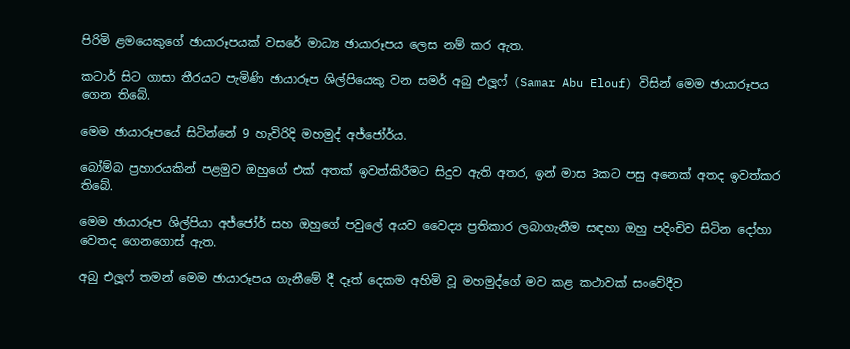පිරිමි ළමයෙකුගේ ඡායාරූපයක් වසරේ මාධ්‍ය ඡායාරූපය ලෙස නම් කර ඇත.

කටාර් සිට ගාසා තීරයට පැමිණි ඡායාරූප ශිල්පියෙකු වන සමර් අබු එලූෆ් (Samar Abu Elouf) විසින් මෙම ඡායාරූපය ගෙන තිබේ.

මෙම ඡායාරූපයේ සිටින්නේ 9 හැවිරිදි මහමුද් අජ්ජෝර්ය.

බෝම්බ ප්‍රහාරයකින් පළමුව ඔහුගේ එක් අතක් ඉවත්කිරීමට සිදුව ඇති අතර, ඉන් මාස 3කට පසු අනෙක් අතද ඉවත්කර තිබේ.

මෙම ඡායාරූප ශිල්පියා අජ්ජෝර් සහ ඔහුගේ පවුලේ අයව වෛද්‍ය ප්‍රතිකාර ලබාගැනීම සඳහා ඔහු පදිංචිව සිටින දෝහා වෙතද ගෙනගොස් ඇත.

අබු එලූෆ් තමන් මෙම ඡායාරූපය ගැනීමේ දී දෑත් දෙකම අහිමි වූ මහමුද්ගේ මව කළ කථාවක් සංවේදීව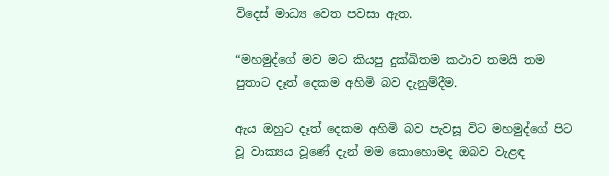විදෙස් මාධ්‍ය වෙත පවසා ඇත.

“මහමුද්ගේ මව මට කියපු දුක්ඛිතම කථාව තමයි තම පුතාට දෑත් දෙකම අහිමි බව දැනුම්දීම.

ඇය ඔහුට දෑත් දෙකම අහිමි බව පැවසූ විට මහමුද්ගේ පිට වූ වාක්‍යය වූණේ දැන් මම කොහොමද ඔබව වැළඳ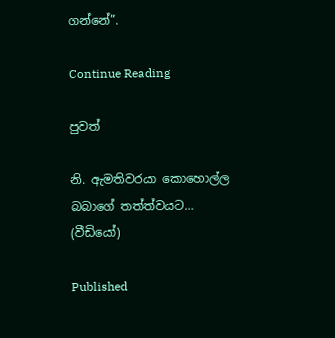ගන්නේ”.

Continue Reading

පුවත්

නි. ඇමතිවරයා කොහොල්ල බබාගේ තත්ත්වයට… (වීඩියෝ)

Published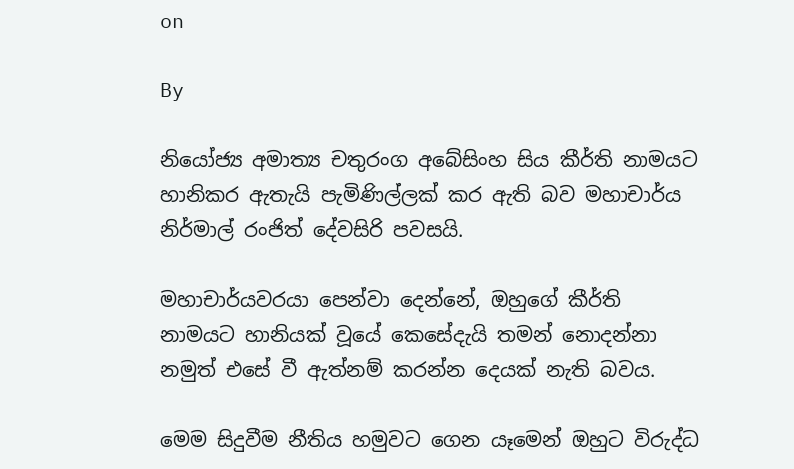on

By

නියෝජ්‍ය අමාත්‍ය චතුරංග අබේසිංහ සිය කීර්ති නාමයට හානිකර ඇතැයි පැමිණිල්ලක් කර ඇති බව මහාචාර්ය නිර්මාල් රංජිත් දේවසිරි පවසයි.

මහාචාර්යවරයා පෙන්වා දෙන්නේ, ඔහුගේ කීර්ති නාමයට හානියක් වූයේ කෙසේදැයි තමන් නොදන්නා නමුත් එසේ වී ඇත්නම් කරන්න දෙයක් නැති බවය.

මෙම සිදුවීම නීතිය හමුවට ගෙන යෑමෙන් ඔහුට විරුද්ධ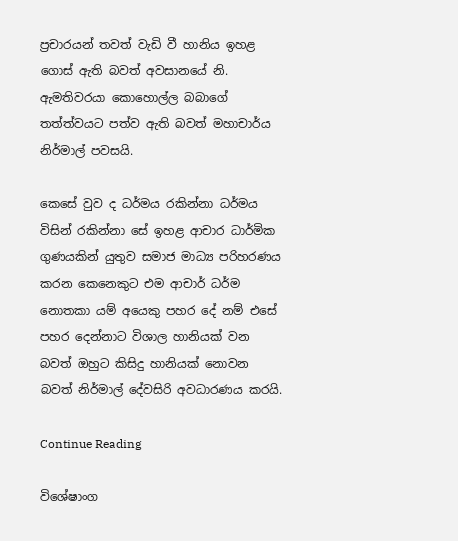ප්‍රචාරයන් තවත් වැඩි වී හානිය ඉහළ ගොස් ඇති බවත් අවසානයේ නි. ඇමතිවරයා කොහොල්ල බබාගේ තත්ත්වයට පත්ව ඇති බවත් මහාචාර්ය නිර්මාල් පවසයි.

කෙසේ වුව ද ධර්මය රකින්නා ධර්මය විසින් රකින්නා සේ ඉහළ ආචාර ධාර්මික ගුණයකින් යුතුව සමාජ මාධ්‍ය පරිහරණය කරන කෙනෙකුට එම ආචාර් ධර්ම නොතකා යම් අයෙකු පහර දේ නම් එසේ පහර දෙන්නාට විශාල හානියක් වන බවත් ඔහුට කිසිදු හානියක් නොවන බවත් නිර්මාල් දේවසිරි අවධාරණය කරයි.

Continue Reading

විශේෂාංග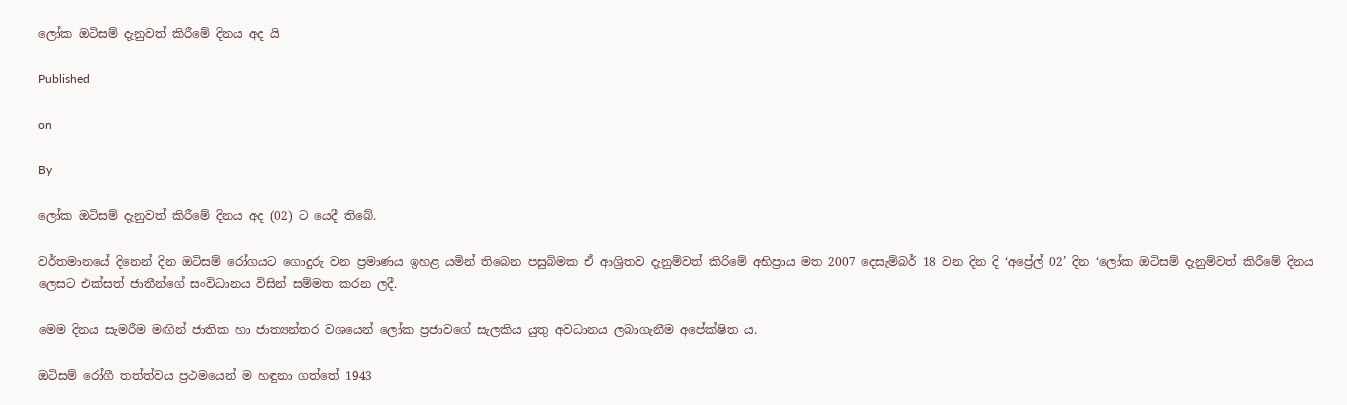ලෝක ඔටිසම් දැනුවත් කිරීමේ දිනය අද යි

Published

on

By

ලෝක ඔටිසම් දැනුවත් කිරීමේ දිනය අද (02) ට යෙදී තිබේ.

වර්තමානයේ දිනෙන් දින ඔටිසම් රෝගයට ගොදුරු වන ප්‍රමාණය ඉහළ යමින් තිබෙන පසුබිමක ඒ ආශ්‍රිතව දැනුම්වත් කිරිමේ අභිප්‍රාය මත 2007 දෙසැම්බර් 18 වන දින දි ‘අප්‍රේල් 02’ දින ‘ලෝක ඔටිසම් දැනුම්වත් කිරීමේ දිනය ලෙසට එක්සත් ජාතීන්ගේ සංවිධානය විසින් සම්මත කරන ලදී.

මෙම දිනය සැමරීම මඟින් ජාතික හා ජාත්‍යන්තර වශයෙන් ලෝක ප්‍රජාවගේ සැලකිය යුතු අවධානය ලබාගැනීම අපේක්ෂිත ය.

ඔටිසම් රෝගී තත්ත්වය ප්‍රථමයෙන් ම හඳුනා ගත්තේ 1943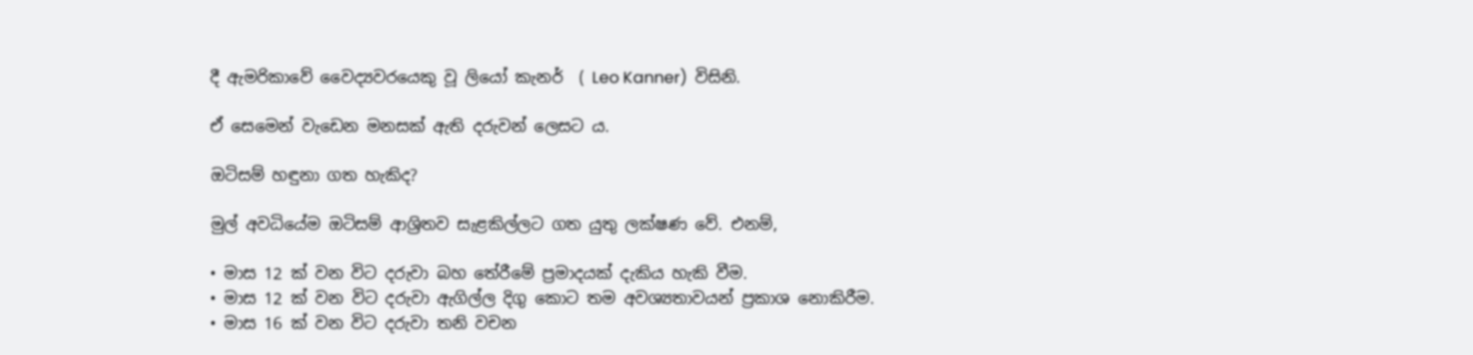දී ඇමරිකාවේ වෛද්‍යවරයෙකු වූ ලියෝ කැනර්  ( Leo Kanner)  විසිනි.

ඒ සෙමෙන් වැඩෙන මනසක් ඇති දරුවන් ලෙසට ය.

ඔටිසම් හඳුනා ගත හැකිද?

මුල් අවධියේම ඔටිසම් ආශ්‍රිතව සැළකිල්ලට ගත යුතු ලක්ෂණ වේ. එනම්,

• මාස 12 ක් වන විට දරුවා බහ තේරීමේ ප්‍රමාදයක් දැකිය හැකි වීම.
• මාස 12 ක් වන විට දරුවා ඇගිල්ල දිගු කොට තම අවශ්‍යතාවයන් ප්‍රකාශ නොකිරීම.
• මාස 16 ක් වන විට දරුවා තනි වචන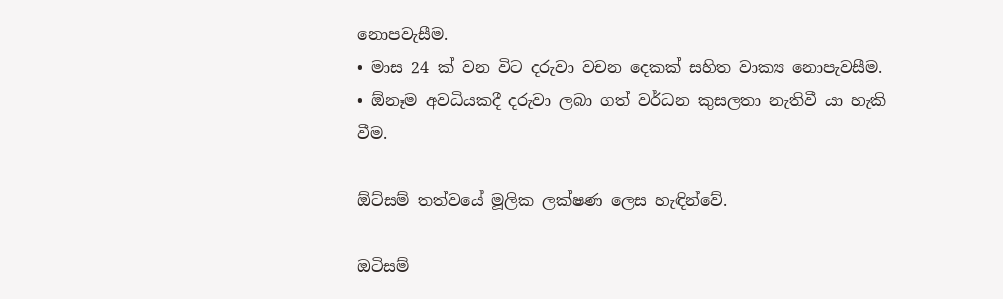නොපවැසීම.
• මාස 24 ක් වන විට දරුවා වචන දෙකක් සහිත වාක්‍ය නොපැවසීම.
• ඕනෑම අවධියකදී දරුවා ලබා ගත් වර්ධන කුසලතා නැතිවී යා හැකි වීම.

ඕට්සම් තත්වයේ මූලික ලක්ෂණ ලෙස හැඳින්වේ.

ඔටිසම්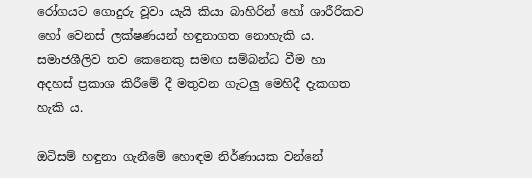රෝගයට ගොදුරු වූවා යැයි කියා බාහිරින් හෝ ශාරීරිකව හෝ වෙනස් ලක්ෂණයන් හඳුනාගත නොහැකි ය. සමාජශීලිව තව කෙනෙකු සමඟ සම්බන්ධ වීම හා අදහස් ප්‍රකාශ කිරීමේ දී මතුවන ගැටලු මෙහිදී දැකගත හැකි ය.

ඔටිසම් හඳුනා ගැනීමේ හොඳම නිර්ණායක වන්නේ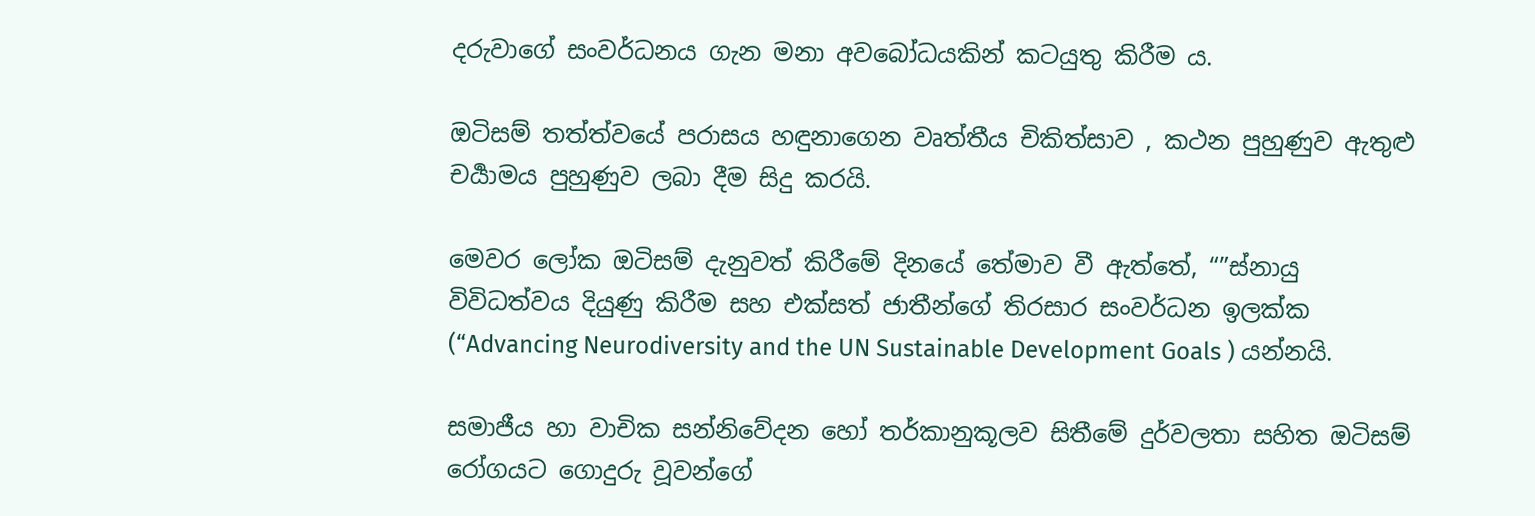දරුවාගේ සංවර්ධනය ගැන මනා අවබෝධයකින් කටයුතු කිරීම ය.

ඔටිසම් තත්ත්වයේ පරාසය හඳුනාගෙන වෘත්තීය චිකිත්සාව , කථන පුහුණුව ඇතුළු චර්‍යාමය පුහුණුව ලබා දීම සිදු කරයි.

මෙවර ලෝක ඔටිසම් දැනුවත් කිරීමේ දිනයේ තේමාව වී ඇත්තේ, “”ස්නායු විවිධත්වය දියුණු කිරීම සහ එක්සත් ජාතීන්ගේ තිරසාර සංවර්ධන ඉලක්ක (“Advancing Neurodiversity and the UN Sustainable Development Goals ) යන්නයි.

සමාජීය හා වාචික සන්නිවේදන හෝ තර්කානුකූලව සිතීමේ දුර්වලතා සහිත ඔටිසම් රෝගයට ගොදුරු වූවන්ගේ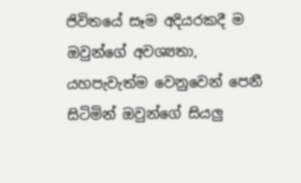ජිවිතයේ සෑම අදියරකදී ම ඔවුන්ගේ අවශ්‍යතා, යහපැවැත්ම වෙනුවෙන් පෙනී සිටිමින් ඔවුන්ගේ සියලු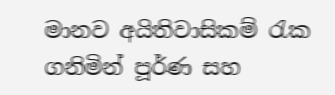මානව අයිතිවාසිකම් රැක ගනිමින් පූර්ණ සහ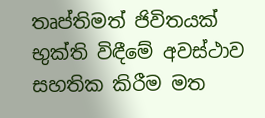තෘප්තිමත් ජිවිතයක් භුක්ති විඳීමේ අවස්ථාව සහතික කිරීම මත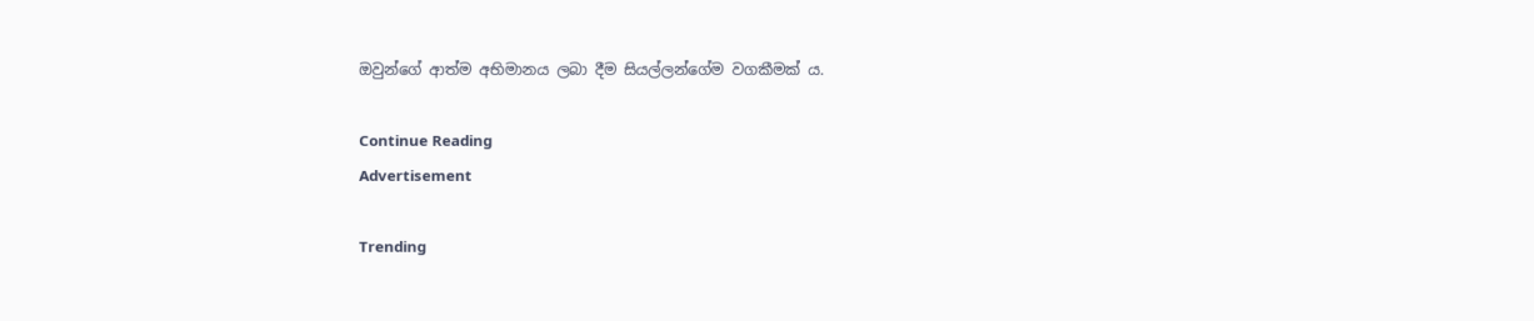ඔවුන්ගේ ආත්ම අභිමානය ලබා දීම සියල්ලන්ගේම වගකීමක් ය.

Continue Reading
Advertisement

Trending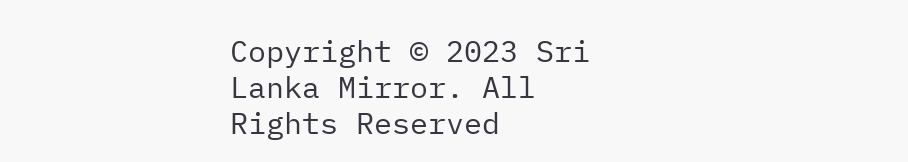Copyright © 2023 Sri Lanka Mirror. All Rights Reserved